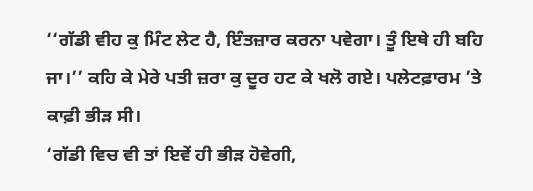‘‘ਗੱਡੀ ਵੀਹ ਕੁ ਮਿੰਟ ਲੇਟ ਹੈ, ਇੰਤਜ਼ਾਰ ਕਰਨਾ ਪਵੇਗਾ। ਤੂੰ ਇਥੇ ਹੀ ਬਹਿ ਜਾ।’’ ਕਹਿ ਕੇ ਮੇਰੇ ਪਤੀ ਜ਼ਰਾ ਕੁ ਦੂਰ ਹਟ ਕੇ ਖਲੋ ਗਏ। ਪਲੇਟਫ਼ਾਰਮ ’ਤੇ ਕਾਫ਼ੀ ਭੀੜ ਸੀ।
‘ਗੱਡੀ ਵਿਚ ਵੀ ਤਾਂ ਇਵੇਂ ਹੀ ਭੀੜ ਹੋਵੇਗੀ,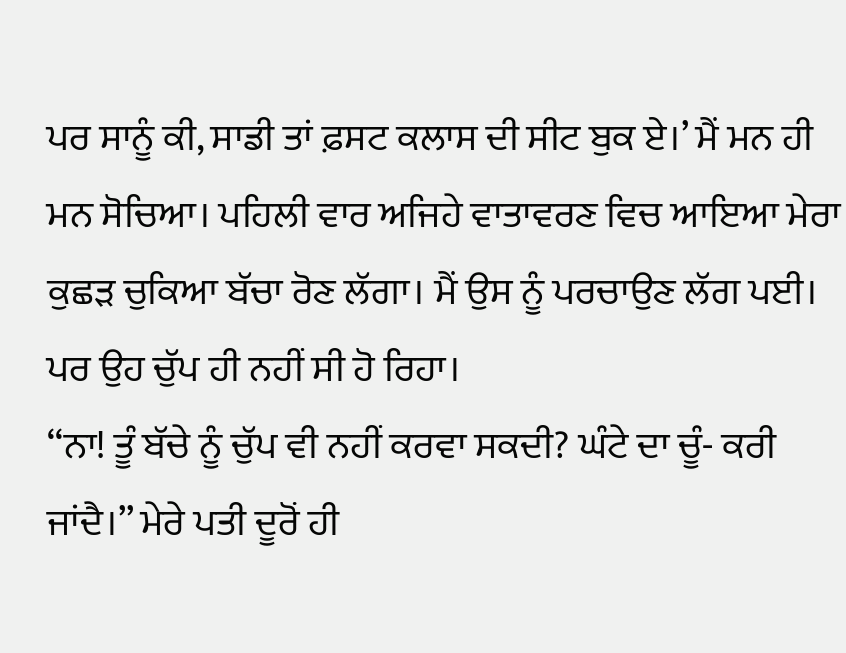ਪਰ ਸਾਨੂੰ ਕੀ, ਸਾਡੀ ਤਾਂ ਫ਼ਸਟ ਕਲਾਸ ਦੀ ਸੀਟ ਬੁਕ ਏ।’ ਮੈਂ ਮਨ ਹੀ ਮਨ ਸੋਚਿਆ। ਪਹਿਲੀ ਵਾਰ ਅਜਿਹੇ ਵਾਤਾਵਰਣ ਵਿਚ ਆਇਆ ਮੇਰਾ ਕੁਛੜ ਚੁਕਿਆ ਬੱਚਾ ਰੋਣ ਲੱਗਾ। ਮੈਂ ਉਸ ਨੂੰ ਪਰਚਾਉਣ ਲੱਗ ਪਈ। ਪਰ ਉਹ ਚੁੱਪ ਹੀ ਨਹੀਂ ਸੀ ਹੋ ਰਿਹਾ।
‘‘ਨਾ! ਤੂੰ ਬੱਚੇ ਨੂੰ ਚੁੱਪ ਵੀ ਨਹੀਂ ਕਰਵਾ ਸਕਦੀ? ਘੰਟੇ ਦਾ ਚੂੰ- ਕਰੀ ਜਾਂਦੈ।’’ ਮੇਰੇ ਪਤੀ ਦੂਰੋਂ ਹੀ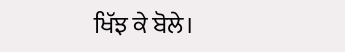ਖਿੱਝ ਕੇ ਬੋਲੇ।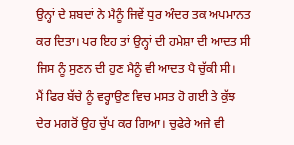ਉਨ੍ਹਾਂ ਦੇ ਸ਼ਬਦਾਂ ਨੇ ਮੈਨੂੰ ਜਿਵੇਂ ਧੁਰ ਅੰਦਰ ਤਕ ਅਪਮਾਨਤ ਕਰ ਦਿਤਾ। ਪਰ ਇਹ ਤਾਂ ਉਨ੍ਹਾਂ ਦੀ ਹਮੇਸ਼ਾ ਦੀ ਆਦਤ ਸੀ ਜਿਸ ਨੂੰ ਸੁਣਨ ਦੀ ਹੁਣ ਮੈਨੂੰ ਵੀ ਆਦਤ ਪੈ ਚੁੱਕੀ ਸੀ।
ਮੈਂ ਫਿਰ ਬੱਚੇ ਨੂੰ ਵਰ੍ਹਾਉਣ ਵਿਚ ਮਸਤ ਹੋ ਗਈ ਤੇ ਕੁੱਝ ਦੇਰ ਮਗਰੋਂ ਉਹ ਚੁੱਪ ਕਰ ਗਿਆ। ਚੁਫੇਰੇ ਅਜੇ ਵੀ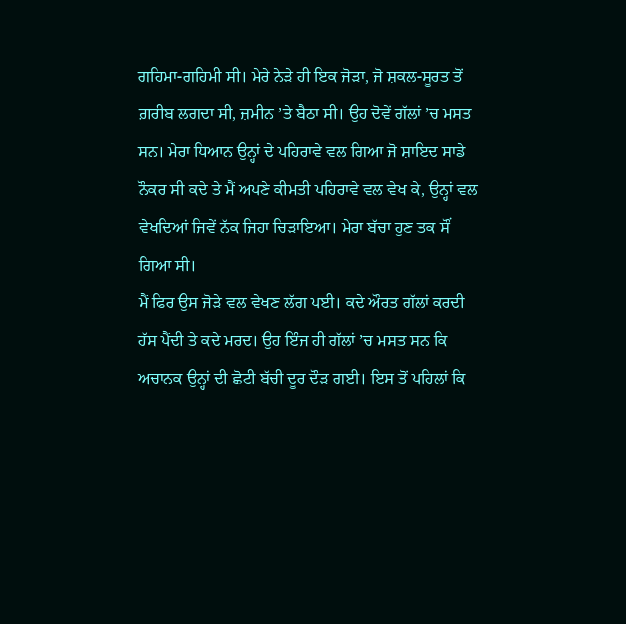ਗਹਿਮਾ-ਗਹਿਮੀ ਸੀ। ਮੇਰੇ ਨੇੜੇ ਹੀ ਇਕ ਜੋੜਾ, ਜੋ ਸ਼ਕਲ-ਸੂਰਤ ਤੋਂ ਗ਼ਰੀਬ ਲਗਦਾ ਸੀ, ਜ਼ਮੀਨ ’ਤੇ ਬੈਠਾ ਸੀ। ਉਹ ਦੋਵੇਂ ਗੱਲਾਂ ’ਚ ਮਸਤ ਸਨ। ਮੇਰਾ ਧਿਆਨ ਉਨ੍ਹਾਂ ਦੇ ਪਹਿਰਾਵੇ ਵਲ ਗਿਆ ਜੋ ਸ਼ਾਇਦ ਸਾਡੇ ਨੌਕਰ ਸੀ ਕਦੇ ਤੇ ਮੈਂ ਅਪਣੇ ਕੀਮਤੀ ਪਹਿਰਾਵੇ ਵਲ ਵੇਖ ਕੇ, ਉਨ੍ਹਾਂ ਵਲ ਵੇਖਦਿਆਂ ਜਿਵੇਂ ਨੱਕ ਜਿਹਾ ਚਿੜਾਇਆ। ਮੇਰਾ ਬੱਚਾ ਹੁਣ ਤਕ ਸੌਂ ਗਿਆ ਸੀ।
ਮੈਂ ਫਿਰ ਉਸ ਜੋੜੇ ਵਲ ਵੇਖਣ ਲੱਗ ਪਈ। ਕਦੇ ਔਰਤ ਗੱਲਾਂ ਕਰਦੀ ਹੱਸ ਪੈਂਦੀ ਤੇ ਕਦੇ ਮਰਦ। ਉਹ ਇੰਜ ਹੀ ਗੱਲਾਂ ’ਚ ਮਸਤ ਸਨ ਕਿ ਅਚਾਨਕ ਉਨ੍ਹਾਂ ਦੀ ਛੋਟੀ ਬੱਚੀ ਦੂਰ ਦੌੜ ਗਈ। ਇਸ ਤੋਂ ਪਹਿਲਾਂ ਕਿ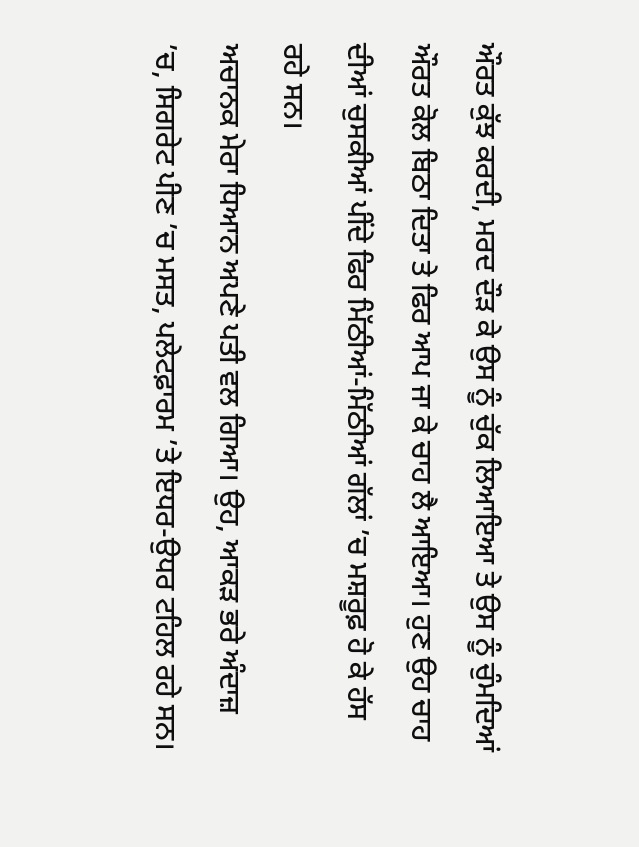ਔਰਤ ਕੁੱਝ ਕਰਦੀ, ਮਰਦ ਦੌੜ ਕੇ ਉਸ ਨੂੰ ਚੁੱਕ ਲਿਆਇਆ ਤੇ ਉਸ ਨੂੰ ਚੁੰਮਦਿਆਂ ਔਰਤ ਕੋਲ ਬਿਠਾ ਦਿਤਾ ਤੇ ਫਿਰ ਆਪ ਜਾ ਕੇ ਚਾਹ ਲੈ ਆਇਆ। ਹੁਣ ਉਹ ਚਾਹ ਦੀਆਂ ਚੁਸਕੀਆਂ ਪੀਂਦੇ ਫਿਰ ਮਿੱਠੀਆਂ-ਮਿੱਠੀਆਂ ਗੱਲਾਂ ’ਚ ਮਸ਼ਰੂਫ਼ ਹੋ ਕੇ ਹੱਸ ਰਹੇ ਸਨ।
ਅਚਾਨਕ ਮੇਰਾ ਧਿਆਨ ਅਪਣੇ ਪਤੀ ਵਲ ਗਿਆ। ਉਹ, ਆਕੜ ਭਰੇ ਅੰਦਾਜ਼ ’ਚ, ਸਿਗਰੇਟ ਪੀਣ ’ਚ ਮਸਤ, ਪਲੇਟਫ਼ਾਰਮ ’ਤੇ ਇਧਰ-ਉਧਰ ਟਹਿਲ ਰਹੇ ਸਨ।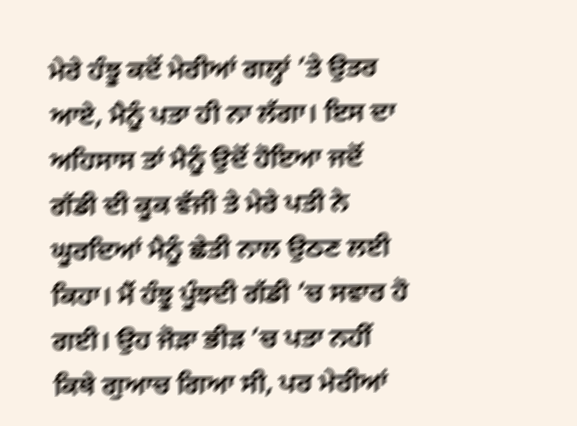ਮੇਰੇ ਹੰਝੂ ਕਦੋਂ ਮੇਰੀਆਂ ਗਲ੍ਹਾਂ ’ਤੇ ਉਤਰ ਆਏ, ਮੈਨੂੰ ਪਤਾ ਹੀ ਨਾ ਲੱਗਾ। ਇਸ ਦਾ ਅਹਿਸਾਸ ਤਾਂ ਮੈਨੂੰ ਉਦੋਂ ਹੋਇਆ ਜਦੋਂ ਗੱਡੀ ਦੀ ਕੂਕ ਵੱਜੀ ਤੇ ਮੇਰੇ ਪਤੀ ਨੇ ਘੂਰਦਿਆਂ ਮੈਨੂੰ ਛੇਤੀ ਨਾਲ ਉਠਣ ਲਈ ਕਿਹਾ। ਮੈਂ ਹੰਝੂ ਪੂੰਝਦੀ ਗੱਡੀ ’ਚ ਸਵਾਰ ਹੋ ਗਈ। ਉਹ ਜੋੜਾ ਭੀੜ ’ਚ ਪਤਾ ਨਹੀਂ ਕਿਥੇ ਗੁਆਚ ਗਿਆ ਸੀ, ਪਰ ਮੇਰੀਆਂ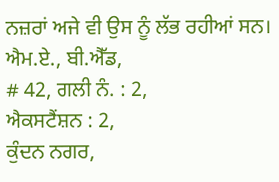ਨਜ਼ਰਾਂ ਅਜੇ ਵੀ ਉਸ ਨੂੰ ਲੱਭ ਰਹੀਆਂ ਸਨ।
ਐਮ.ਏ., ਬੀ.ਐੱਡ,
# 42, ਗਲੀ ਨੰ. : 2,
ਐਕਸਟੈਂਸ਼ਨ : 2,
ਕੁੰਦਨ ਨਗਰ,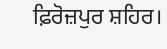ਫ਼ਿਰੋਜ਼ਪੁਰ ਸ਼ਹਿਰ।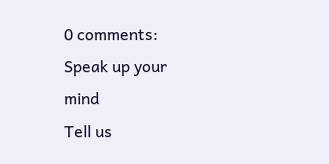0 comments:
Speak up your mind
Tell us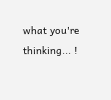what you're thinking... !